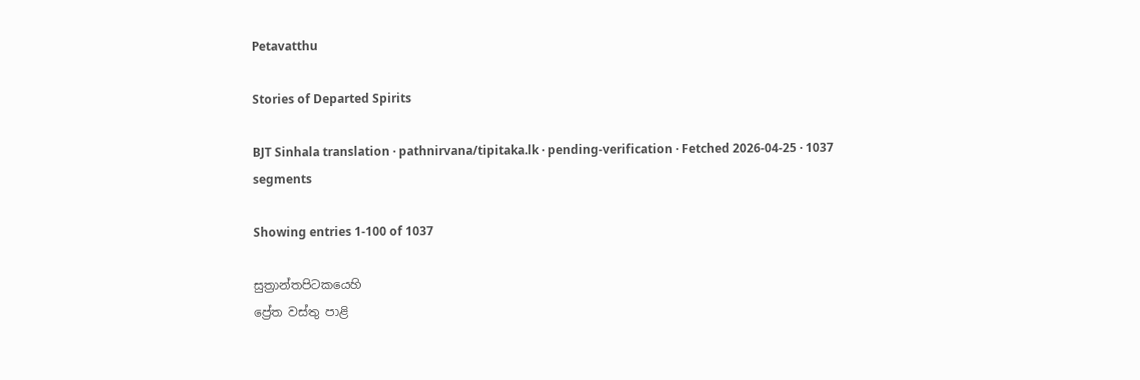Petavatthu

Stories of Departed Spirits

BJT Sinhala translation · pathnirvana/tipitaka.lk · pending-verification · Fetched 2026-04-25 · 1037 segments

Showing entries 1-100 of 1037

සුත්‍රාන්තපිටකයෙහි
ප්‍රේත වස්තු පාළි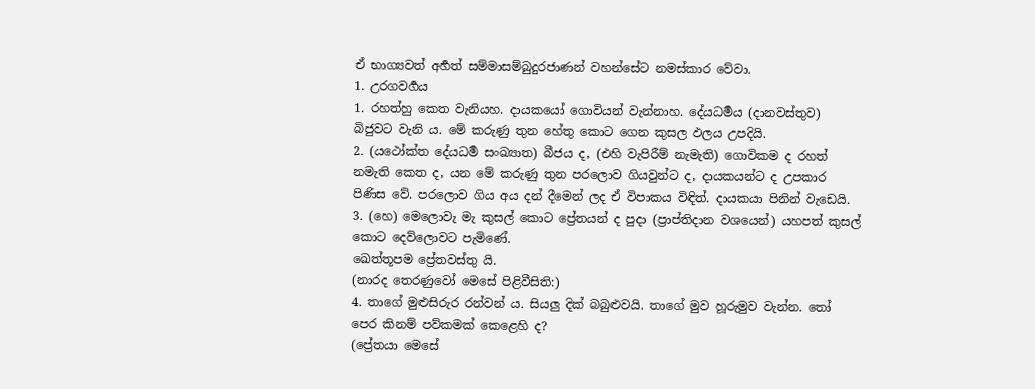ඒ භාග්‍යවත් අර්‍හත් සම්මාසම්බුදුරජාණන් වහන්සේට නමස්කාර වේවා.
1. උරගවර්‍ගය
1. රහත්හු කෙත වැනියහ. දායකයෝ ගොවියන් වැන්නාහ. දේයධර්‍මය (දානවස්තුව) බිජුවට වැනි ය. මේ කරුණු තුන හේතු කොට ගෙන කුසල ඵලය උපදියි.
2. (යථෝක්ත දේයධර්‍ම සංඛ්‍යාත) බීජය ද, (එහි වැපිරීම් නැමැති) ගොවිකම ද රහත් නමැති කෙත ද, යන මේ කරුණු තුන පරලොව ගියවුන්ට ද, දායකයන්ට ද උපකාර පිණිස වේ. පරලොව ගිය අය දන් දීමෙන් ලද ඒ විපාකය විඳිත්. දායකයා පිනින් වැඩෙයි.
3. (හෙ) මෙලොවැ මැ කුසල් කොට ප්‍රේතයන් ද පුදා (ප්‍රාප්තිදාන වශයෙන්) යහපත් කුසල් කොට දෙව්ලොවට පැමිණේ.
ඛෙත්තූපම ප්‍රේතවස්තු යි.
(නාරද තෙරණුවෝ මෙසේ පිළිවීසිති:)
4. තාගේ මුළුසිරුර රන්වන් ය. සියලු දික් බබුළුවයි. තාගේ මුව හූරුමුව වැන්න. තෝ පෙර කිනම් පව්කමක් කෙළෙහි ද?
(ප්‍රේතයා මෙසේ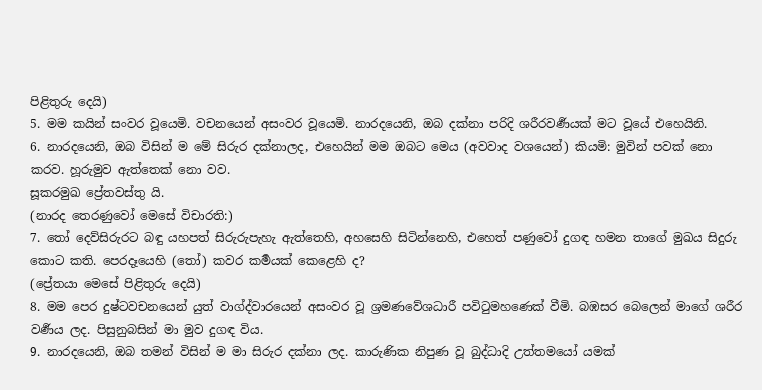පිළිතුරු දෙයි)
5. මම කයින් සංවර වූයෙමි. වචනයෙන් අසංවර වූයෙමි. නාරදයෙනි, ඔබ දක්නා පරිදි ශරීරවර්‍ණයක් මට වූයේ එහෙයිනි.
6. නාරදයෙනි, ඔබ විසින් ම මේ සිරුර දක්නාලද, එහෙයින් මම ඔබට මෙය (අවවාද වශයෙන්) කියමි: මුවින් පවක් නො කරව. හූරුමුව ඇත්තෙක් නො වව.
සූකරමුඛ ප්‍රේතවස්තු යි.
(නාරද තෙරණුවෝ මෙසේ විචාරති:)
7. තෝ දෙව්සිරුරට බඳු යහපත් සිරුරුපැහැ ඇත්තෙහි, අහසෙහි සිටින්නෙහි, එහෙත් පණුවෝ දුගඳ හමන තාගේ මුඛය සිදුරු කොට කති. පෙරදෑයෙහි (තෝ) කවර කර්‍මයක් කෙළෙහි ද?
(ප්‍රේතයා මෙසේ පිළිතුරු දෙයි)
8. මම පෙර දුෂ්ටවචනයෙන් යුත් වාග්ද්වාරයෙන් අසංවර වූ ශ්‍රමණවේශධාරී පවිටුමහණෙක් වීමි. බඹසර බෙලෙන් මාගේ ශරීර වර්‍ණය ලද. පිසුනුබසින් මා මුව දුගඳ විය.
9. නාරදයෙනි, ඔබ තමන් විසින් ම මා සිරුර දක්නා ලද. කාරුණික නිපුණ වූ බුද්ධාදි උත්තමයෝ යමක්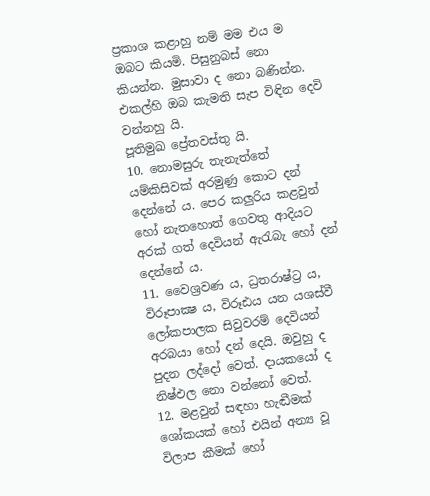ප්‍රකාශ කළාහු නම් මම එය ම ඔබට කියමි. පිසුනුබස් නො කියන්න. මුසාවා ද නො බණින්න. එකල්හි ඔබ කැමති සැප විඳින දෙවි වන්නහු යි.
පූතිමුඛ ප්‍රේතවස්තු යි.
10. නොමසුරු තැනැත්තේ යම්කිසිවක් අරමුණු කොට දන් දෙන්නේ ය. පෙර කලුරිය කළවුන් හෝ නැතහොත් ගෙවතු ආදියට අරක් ගත් දෙවියන් ඇරැබැ හෝ දන් දෙන්නේ ය.
11. වෛශ්‍රවණ ය, ධ්‍රතරාෂ්ට්‍ර ය, විරූපාක්‍ෂ ය, විරූඪය යන යශස්වී ලෝකපාලක සිවුවරම් දෙවියන් අරබයා හෝ දන් දෙයි. ඔවුහු ද පුදන ලද්දෝ වෙත්. දායකයෝ ද නිෂ්ඵල නො වන්නෝ වෙත්.
12. මළවුන් සඳහා හැඬීමක් ශෝකයක් හෝ එයින් අන්‍ය වූ විලාප කීමක් හෝ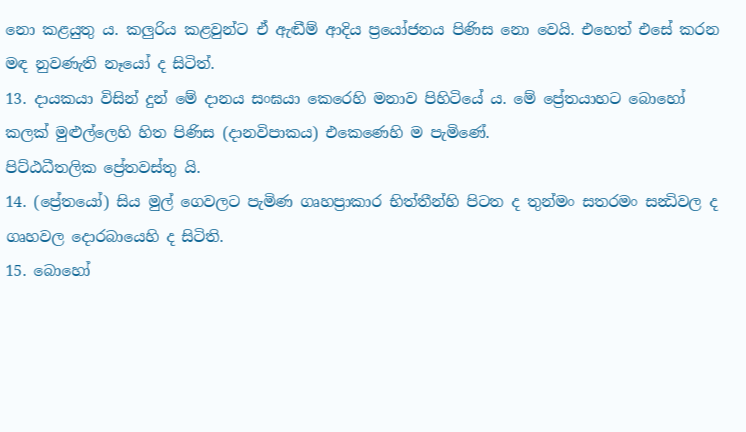නො කළයුතු ය. කලුරිය කළවුන්ට ඒ ඇඬීම් ආදිය ප්‍රයෝජනය පිණිස නො වෙයි. එහෙත් එසේ කරන මඳ නුවණැති නෑයෝ ද සිටිත්.
13. දායකයා විසින් දුන් මේ දානය සංඝයා කෙරෙහි මනාව පිහිටියේ ය. මේ ප්‍රේතයාහට බොහෝ කලක් මුළුල්ලෙහි හිත පිණිස (දානවිපාකය) එකෙණෙහි ම පැමිණේ.
පිට්ඨධීතලික ප්‍රේතවස්තු යි.
14. (ප්‍රේතයෝ) සිය මුල් ගෙවලට පැමිණ ගෘහප්‍රාකාර භිත්තීන්හි පිටත ද තුන්මං සතරමං සන්‍ධිවල ද ගෘහවල දොරබායෙහි ද සිටිති.
15. බොහෝ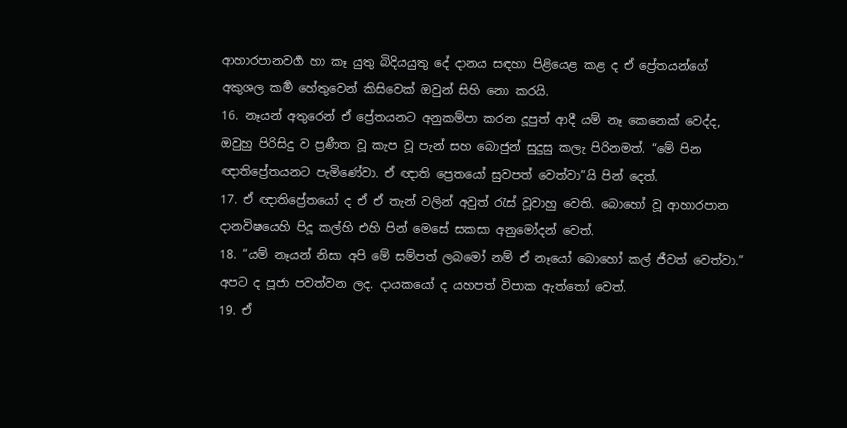ආහාරපානවර්‍ග හා කෑ යුතු බිදියයුතු දේ දානය සඳහා පිළියෙළ කළ ද ඒ ප්‍රේතයන්ගේ අකුශල කර්‍ම හේතුවෙන් කිසිවෙක් ඔවුන් සිහි නො කරයි.
16. නෑයන් අතුරෙන් ඒ ප්‍රේතයනට අනුකම්පා කරන දූපුත් ආදී යම් නෑ කෙනෙක් වෙද්ද, ඔවුහු පිරිසිදු ව ප්‍රණීත වූ කැප වූ පැන් සහ බොජුන් සුදුසු කලැ පිරිනමත්. “මේ පින ඥාතිප්‍රේතයනට පැමිණේවා. ඒ ඥාති ප්‍රෙතයෝ සුවපත් වෙත්වා”යි පින් දෙත්.
17. ඒ ඥාතිප්‍රේතයෝ ද ඒ ඒ තැන් වලින් අවුත් රැස් වූවාහු වෙති. බොහෝ වූ ආහාරපාන දානවිෂයෙහි පිදූ කල්හි එහි පින් මෙසේ සකසා අනුමෝදන් වෙත්.
18. “යම් නෑයන් නිසා අපි මේ සම්පත් ලබමෝ නම් ඒ නෑයෝ බොහෝ කල් ජීවත් වෙත්වා.” අපට ද පූජා පවත්වන ලද. දායකයෝ ද යහපත් විපාක ඇත්තෝ වෙත්.
19. ඒ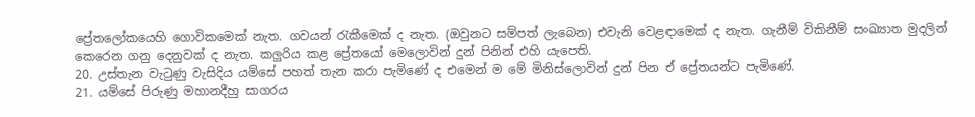ප්‍රේතලෝකයෙහි ගොවිකමෙක් නැත. ගවයන් රැකීමෙක් ද නැත. (ඔවුනට සම්පත් ලැබෙන) එවැනි වෙළඳාමෙක් ද නැත. ගැනීම් විකිනීම් සංඛ්‍යාත මුදලින් කෙරෙන ගනු දෙනුවක් ද නැත. කලුරිය කළ ප්‍රේතයෝ මෙලොවින් දුන් පිනින් එහි යැපෙති.
20. උස්තැන වැටුණු වැසිදිය යම්සේ පහත් තැන කරා පැමිණේ ද එමෙන් ම මේ මිනිස්ලොවින් දුන් පින ඒ ප්‍රේතයන්ට පැමිණේ.
21. යම්සේ පිරුණු මහානදීහු සාගරය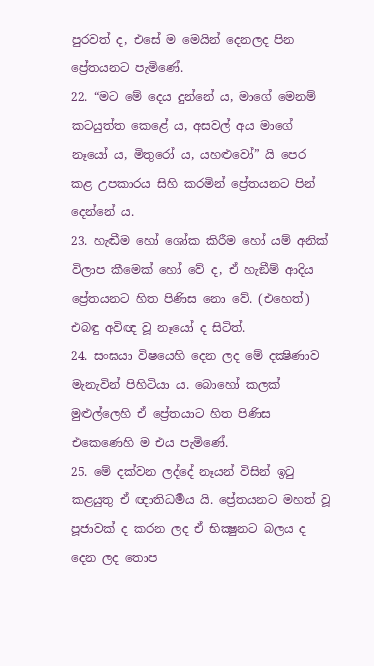පුරවත් ද, එසේ ම මෙයින් දෙනලද පින ප්‍රේතයනට පැමිණේ.
22. “මට මේ දෙය දුන්නේ ය, මාගේ මෙනම් කටයුත්ත කෙළේ ය, අසවල් අය මාගේ නෑයෝ ය, මිතුරෝ ය, යහළුවෝ” යි පෙර කළ උපකාරය සිහි කරමින් ප්‍රේතයනට පින් දෙන්නේ ය.
23. හැඬීම හෝ ශෝක කිරීම හෝ යම් අනික් විලාප කීමෙක් හෝ වේ ද, ඒ හැඞීම් ආදිය ප්‍රේතයනට හිත පිණිස නො වේ. (එහෙත්) එබඳු අවිඥ වූ නෑයෝ ද සිටිත්.
24. සංඝයා විෂයෙහි දෙන ලද මේ දක්‍ෂිණාව මැනැවින් පිහිටියා ය. බොහෝ කලක් මුළුල්ලෙහි ඒ ප්‍රේතයාට හිත පිණිස එකෙණෙහි ම එය පැමිණේ.
25. මේ දක්වන ලද්දේ නෑයන් විසින් ඉටු කළයුතු ඒ ඥාතිධර්‍මය යි. ප්‍රේතයනට මහත් වූ පූජාවක් ද කරන ලද ඒ භික්‍ෂුනට බලය ද දෙන ලද තොප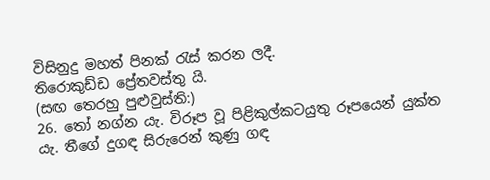විසිනුදු මහත් පිනක් රැස් කරන ලදී.
තිරොකුඩ්ඩ ප්‍රේතවස්තු යි.
(සඟ තෙරහු පුළුවුස්ති:)
26. තෝ නග්න යැ. විරූප වූ පිළිකුල්කටයුතු රූපයෙන් යුක්ත යැ. තීගේ දුගඳ සිරුරෙන් කුණු ගඳ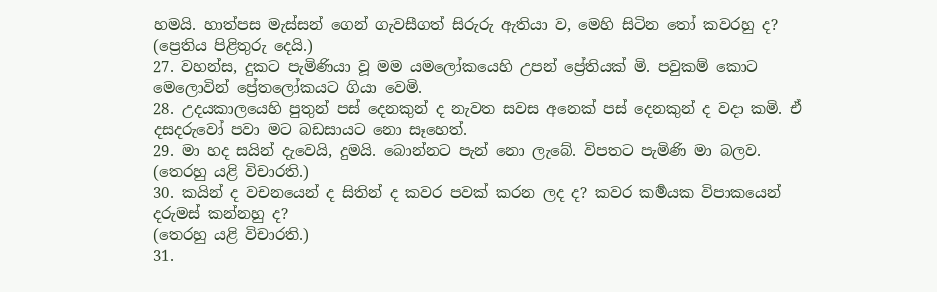හමයි. හාත්පස මැස්සන් ගෙන් ගැවසීගත් සිරුරු ඇතියා ව, මෙහි සිටින තෝ කවරහු ද?
(ප්‍රෙතිය පිළිතුරු දෙයි.)
27. වහන්ස, දුකට පැමිණියා වූ මම යමලෝකයෙහි උපන් ප්‍රේතියක් මි. පවුකම් කොට මෙලොවින් ප්‍රේතලෝකයට ගියා වෙමි.
28. උදයකාලයෙහි පුතුන් පස් දෙනකුන් ද නැවත සවස අනෙක් පස් දෙනකුන් ද වදා කමි. ඒ දසදරුවෝ පවා මට බඩසායට නො සෑහෙත්.
29. මා හද සයින් දැවෙයි, දුමයි. බොන්නට පැන් නො ලැබේ. විපතට පැමිණි මා බලව.
(තෙරහු යළි විචාරති.)
30. කයින් ද වචනයෙන් ද සිතින් ද කවර පවක් කරන ලද ද? කවර කර්‍මයක විපාකයෙන් දරුමස් කන්නහු ද?
(තෙරහු යළි විචාරති.)
31.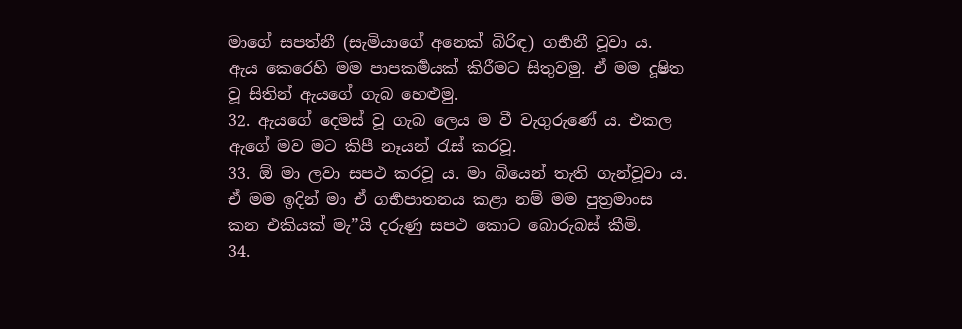මාගේ සපත්නී (සැමියාගේ අනෙක් බිරිඳ) ගර්‍භනී වූවා ය. ඇය කෙරෙහි මම පාපකර්‍මයක් කිරීමට සිතුවමු. ඒ මම දූෂිත වූ සිතින් ඇයගේ ගැබ හෙළුමු.
32. ඇයගේ දෙමස් වූ ගැබ ලෙය ම වී වැගුරුණේ ය. එකල ඇගේ මව මට කිපී නෑයන් රැස් කරවූ.
33. ඕ මා ලවා සපථ කරවූ ය. මා බියෙන් තැති ගැන්වූවා ය. ඒ මම ඉදින් මා ඒ ගර්‍භපාතනය කළා නම් මම පුත්‍රමාංස කන එකියක් මැ”යි දරුණු සපථ කොට බොරුබස් කීමි.
34.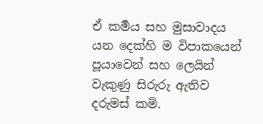ඒ කර්‍මය සහ මුසාවාදය යන දෙක්හි ම විපාකයෙන් පූයාවෙන් සහ ලෙයින් වැකුණු සිරුරු ඇතිව දරුමස් කමි.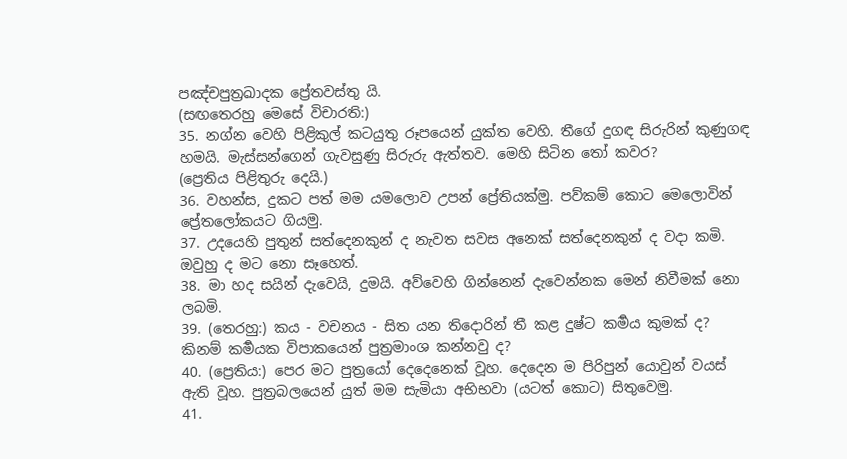පඤ්චපුත්‍රඛාදක ප්‍රේතවස්තු යි.
(සඟතෙරහු මෙසේ විචාරති:)
35. නග්න වෙහි පිළිකුල් කටයුතු රූපයෙන් යුක්ත වෙහි. තීගේ දුගඳ සිරුරින් කුණුගඳ හමයි. මැස්සන්ගෙන් ගැවසුණු සිරුරු ඇත්තව. මෙහි සිටින තෝ කවර?
(ප්‍රෙතිය පිළිතුරු දෙයි.)
36. වහන්ස, දුකට පත් මම යමලොව උපන් ප්‍රේතියක්මු. පව්කම් කොට මෙලොවින් ප්‍රේතලෝකයට ගියමු.
37. උදයෙහි පුතුන් සත්දෙනකුන් ද නැවත සවස අනෙක් සත්දෙනකුන් ද වදා කමි. ඔවුහු ද මට නො සෑහෙත්.
38. මා හද සයින් දැවෙයි, දුමයි. අව්වෙහි ගින්නෙන් දැවෙන්නක මෙන් නිවීමක් නො ලබමි.
39. (තෙරහු:) කය - වචනය - සිත යන තිදොරින් තී කළ දුෂ්ට කර්‍මය කුමක් ද? කිනම් කර්‍මයක විපාකයෙන් පුත්‍රමාංශ කන්නවු ද?
40. (ප්‍රෙතිය:) පෙර මට පුත්‍රයෝ දෙදෙනෙක් වූහ. දෙදෙන ම පිරිපුන් යොවුන් වයස් ඇති වූහ. පුත්‍රබලයෙන් යුත් මම සැමියා අභිභවා (යටත් කොට) සිතුවෙමු.
41.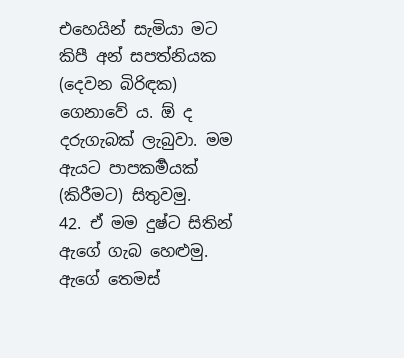එහෙයින් සැමියා මට කිපී අන් සපත්නියක (දෙවන බිරිඳක) ගෙනාවේ ය. ඕ ද දරුගැබක් ලැබුවා. මම ඇයට පාපකර්‍මයක් (කිරීමට) සිතුවමු.
42. ඒ මම දුෂ්ට සිතින් ඇගේ ගැබ හෙළුමු. ඇගේ තෙමස්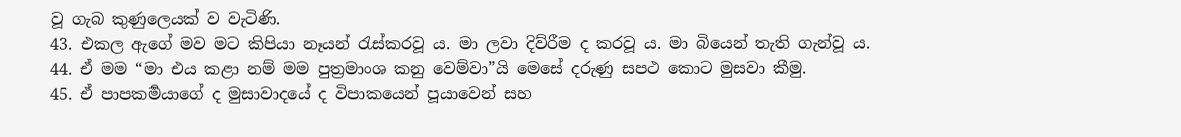වූ ගැබ කුණුලෙයක් ව වැටිණි.
43. එකල ඇගේ මව මට කිපියා නෑයන් රැස්කරවූ ය. මා ලවා දිව්රීම ද කරවූ ය. මා බියෙන් තැති ගැන්වූ ය.
44. ඒ මම “මා එය කළා නම් මම පුත්‍රමාංශ කනු වෙම්වා”යි මෙසේ දරුණු සපථ කොට මුසවා කීමු.
45. ඒ පාපකර්‍මයාගේ ද මුසාවාදයේ ද විපාකයෙන් පූයාවෙන් සහ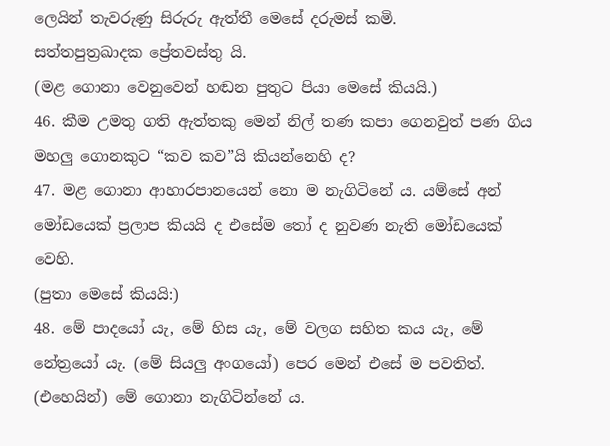ලෙයින් තැවරුණු සිරුරු ඇත්තී මෙසේ දරුමස් කමි.
සත්තපුත්‍රඛාදක ප්‍රේතවස්තු යි.
(මළ ගොනා වෙනුවෙන් හඬන පුතුට පියා මෙසේ කියයි.)
46. කීම උමතු ගති ඇත්තකු මෙන් නිල් තණ කපා ගෙනවුත් පණ ගිය මහලු ගොනකුට “කව කව”යි කියන්නෙහි ද?
47. මළ ගොනා ආහාරපානයෙන් නො ම නැගිටිනේ ය. යම්සේ අන් මෝඩයෙක් ප්‍රලාප කියයි ද එසේම තෝ ද නුවණ නැති මෝඩයෙක් වෙහි.
(පුතා මෙසේ කියයි:)
48. මේ පාදයෝ යැ, මේ හිස යැ, මේ වලග සහිත කය යැ, මේ නේත්‍රයෝ යැ. (මේ සියලු අංගයෝ) පෙර මෙන් එසේ ම පවතිත්. (එහෙයින්) මේ ගොනා නැගිටින්නේ ය.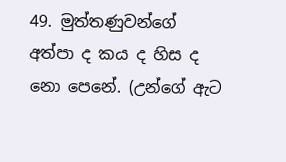49. මුත්තණුවන්ගේ අත්පා ද කය ද හිස ද නො පෙනේ. (උන්ගේ ඇට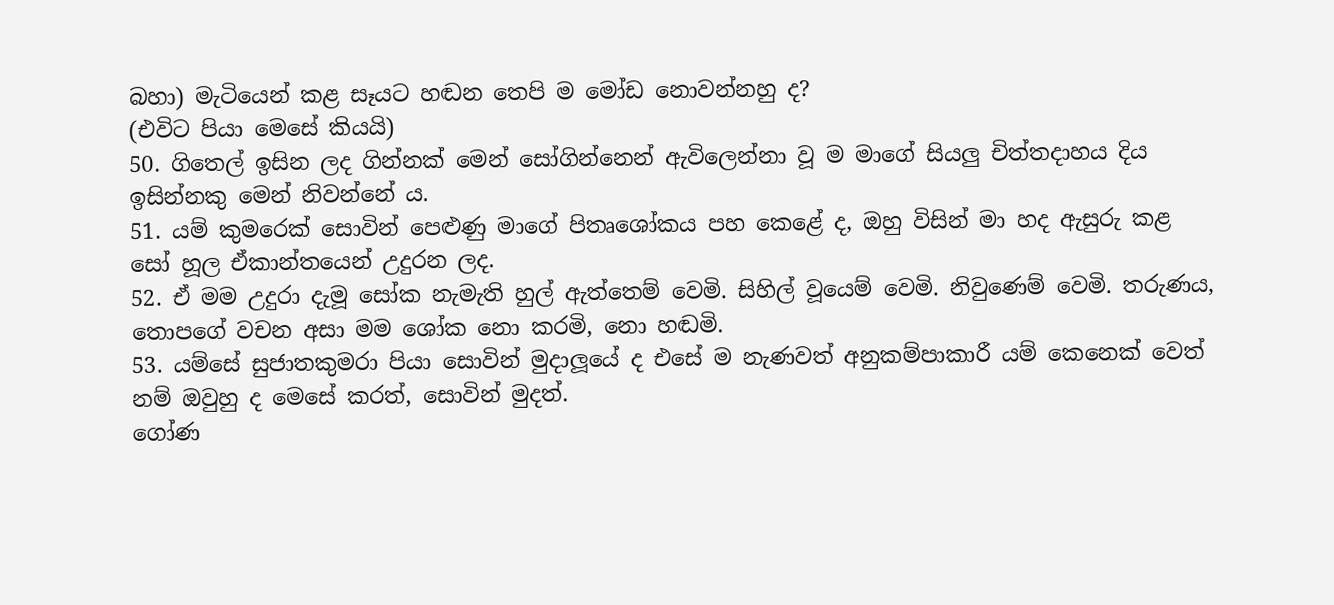බහා) මැටියෙන් කළ සෑයට හඬන තෙපි ම මෝඩ නොවන්නහු ද?
(එවිට පියා මෙසේ කියයි)
50. ගිතෙල් ඉසින ලද ගින්නක් මෙන් සෝගින්නෙන් ඇවිලෙන්නා වූ ම මාගේ සියලු චිත්තදාහය දිය ඉසින්නකු මෙන් නිවන්නේ ය.
51. යම් කුමරෙක් සොවින් පෙළුණු මාගේ පිතෘශෝකය පහ කෙළේ ද, ඔහු විසින් මා හද ඇසුරු කළ සෝ හූල ඒකාන්තයෙන් උදුරන ලද.
52. ඒ මම උදුරා දැමූ සෝක නැමැති හුල් ඇත්තෙම් වෙමි. සිහිල් වූයෙම් වෙමි. නිවුණෙම් වෙමි. තරුණය, තොපගේ වචන අසා මම ශෝක නො කරමි, නො හඬමි.
53. යම්සේ සුජාතකුමරා පියා සොවින් මුදාලූයේ ද එසේ ම නැණවත් අනුකම්පාකාරී යම් කෙනෙක් වෙත් නම් ඔවුහු ද මෙසේ කරත්, සොවින් මුදත්.
ගෝණ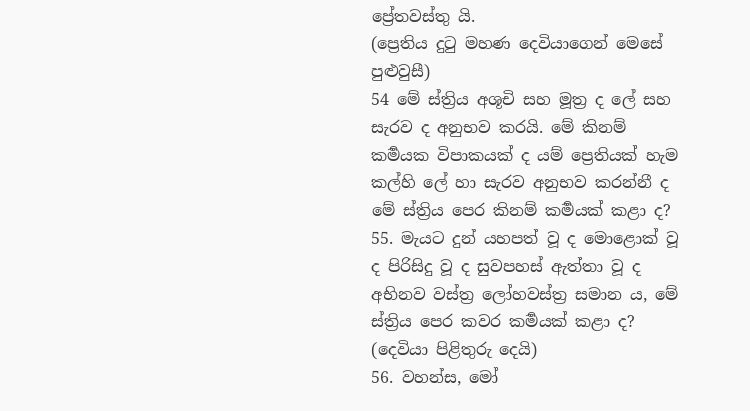ප්‍රේතවස්තු යි.
(ප්‍රෙතිය දුටු මහණ දෙවියාගෙන් මෙසේ පුළුවුසී)
54 මේ ස්ත්‍රිය අශූචි සහ මූත්‍ර ද ලේ සහ සැරව ද අනුභව කරයි. මේ කිනම් කර්‍මයක විපාකයක් ද යම් ප්‍රෙතියක් හැම කල්හි ලේ හා සැරව අනුභව කරන්නී ද මේ ස්ත්‍රිය පෙර කිනම් කර්‍මයක් කළා ද?
55. මැයට දුන් යහපත් වූ ද මොළොක් වූ ද පිරිසිදු වූ ද සුවපහස් ඇත්තා වූ ද අභිනව වස්ත්‍ර ලෝහවස්ත්‍ර සමාන ය, මේ ස්ත්‍රිය පෙර කවර කර්‍මයක් කළා ද?
(දෙවියා පිළිතුරු දෙයි)
56. වහන්ස, මෝ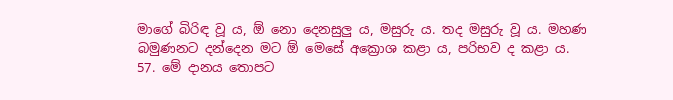මාගේ බිරිඳ වූ ය, ඕ නො දෙනසුලු ය, මසුරු ය. තද මසුරු වූ ය. මහණ බමුණනට දන්දෙන මට ඕ මෙසේ අක්‍රොශ කළා ය, පරිභව ද කළා ය.
57. මේ දානය තොපට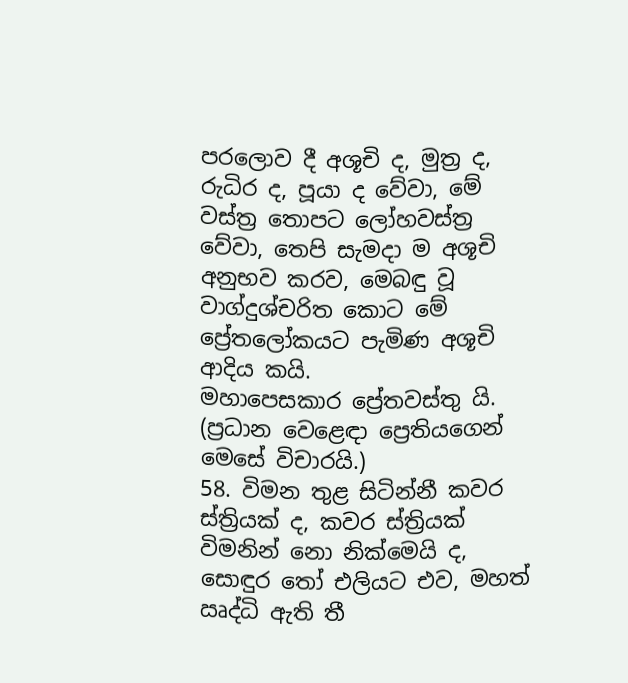පරලොව දී අශූචි ද, මුත්‍ර ද, රුධිර ද, පූයා ද වේවා, මේ වස්ත්‍ර තොපට ලෝහවස්ත්‍ර වේවා, තෙපි සැමදා ම අශූචි අනුභව කරව, මෙබඳු වූ වාග්දුශ්චරිත කොට මේ ප්‍රේතලෝකයට පැමිණ අශූචි ආදිය කයි.
මහාපෙසකාර ප්‍රේතවස්තු යි.
(ප්‍රධාන වෙළෙඳා ප්‍රෙතියගෙන් මෙසේ විචාරයි.)
58. විමන තුළ සිටින්නී කවර ස්ත්‍රියක් ද, කවර ස්ත්‍රියක් විමනින් නො නික්මෙයි ද, සොඳුර තෝ එලියට එව, මහත් ඍද්ධි ඇති තී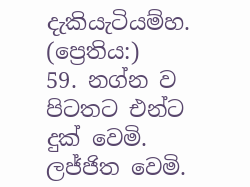දැකියැටියම්හ.
(ප්‍රෙතිය:)
59. නග්න ව පිටතට එන්ට දුක් වෙමි. ලජ්ජිත වෙමි.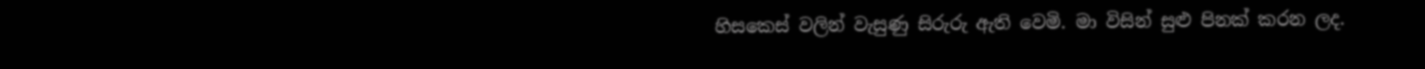හිසකෙස් වලින් වැසුණු සිරුරු ඇති වෙමි. මා විසින් සුළු පිනක් කරන ලද.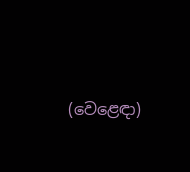(වෙළෙඳා)